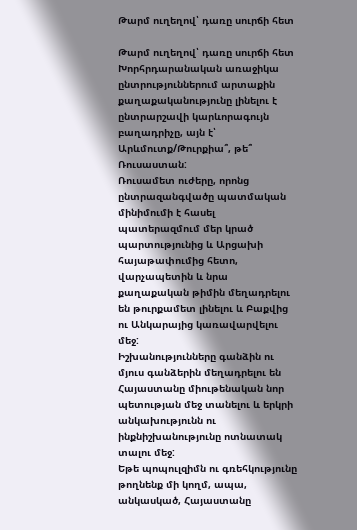Թարմ ուղեղով՝ դառը սուրճի հետ

Թարմ ուղեղով՝ դառը սուրճի հետ
Խորհրդարանական առաջիկա ընտրություններում արտաքին քաղաքականությունը լինելու է ընտրարշավի կարևորագույն բաղադրիչը, այն է՝ Արևմուտք/Թուրքիա՞, թե՞ Ռուսաստան:
Ռուսամետ ուժերը, որոնց ընտրազանգվածը պատմական մինիմումի է հասել պատերազմում մեր կրած պարտությունից և Արցախի հայաթափումից հետո, վարչապետին և նրա քաղաքական թիմին մեղադրելու են թուրքամետ լինելու և Բաքվից ու Անկարայից կառավարվելու մեջ:
Իշխանությունները գանձին ու մյուս գանձերին մեղադրելու են Հայաստանը միութենական նոր պետության մեջ տանելու և երկրի անկախությունն ու ինքնիշխանությունը ոտնատակ տալու մեջ:
Եթե պոպուլզիմն ու գռեհկությունը թողնենք մի կողմ, ապա, անկասկած, Հայաստանը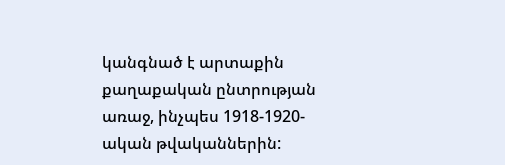կանգնած է արտաքին քաղաքական ընտրության առաջ, ինչպես 1918-1920-ական թվականներին: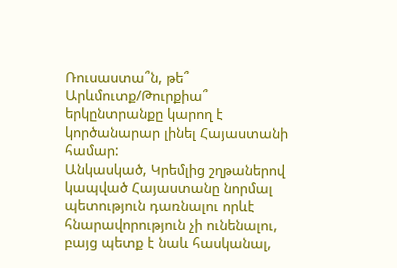Ռուսաստա՞ն, թե՞ Արևմուտք/Թուրքիա՞ երկընտրանքը կարող է կործանարար լինել Հայաստանի համար:
Անկասկած, Կրեմլից շղթաներով կապված Հայաստանը նորմալ պետություն դառնալու որևէ հնարավորություն չի ունենալու, բայց պետք է նաև հասկանալ,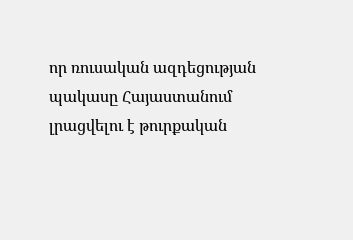որ ռուսական ազդեցության պակասը Հայաստանում լրացվելու է թուրքական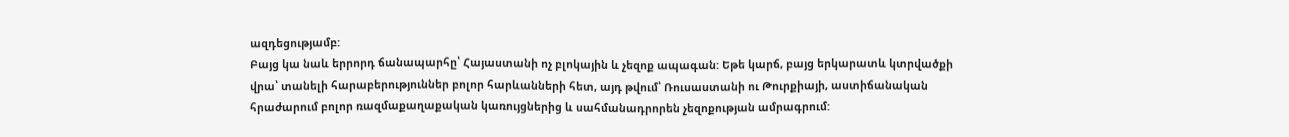ազդեցությամբ:
Բայց կա նաև երրորդ ճանապարհը՝ Հայաստանի ոչ բլոկային և չեզոք ապագան: Եթե կարճ, բայց երկարատև կտրվածքի վրա՝ տանելի հարաբերություններ բոլոր հարևանների հետ, այդ թվում՝ Ռուսաստանի ու Թուրքիայի, աստիճանական հրաժարում բոլոր ռազմաքաղաքական կառույցներից և սահմանադրորեն չեզոքության ամրագրում: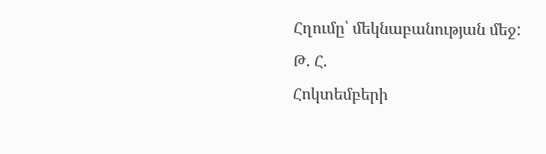Հղումը՝ մեկնաբանության մեջ:
Թ. Հ.
Հոկտեմբերի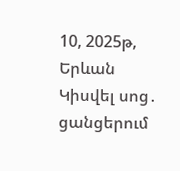10, 2025թ, Երևան
Կիսվել սոց․ ցանցերում